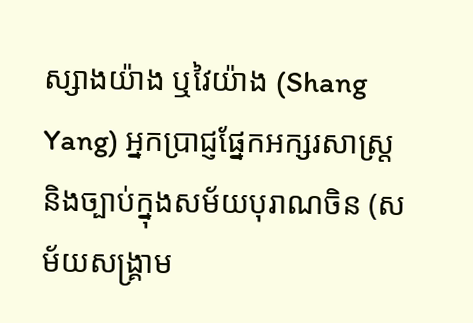ស្សាងយ៉ាង ឬវៃយ៉ាង (Shang Yang) អ្នកប្រាជ្ញផ្នែកអក្សរសាស្រ្ត និងច្បាប់ក្នុងសម័យបុរាណចិន (សម័យសង្គ្រាម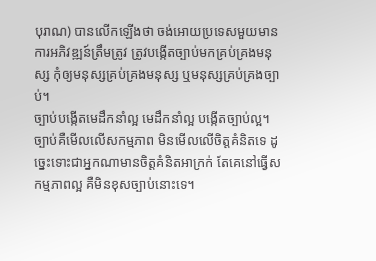បុរាណ) បានលើកឡើងថា ចង់អោយប្រទេសមួយមានការអភិវឌ្ឍន៍ត្រឹមត្រូវ ត្រូវបង្កើតច្បាប់មកគ្រប់គ្រងមនុស្ស កុំឲ្យមនុស្សគ្រប់គ្រងមនុស្ស ឬមនុស្សគ្រប់គ្រងច្បាប់។
ច្បាប់បង្កើតមេដឹកនាំល្អ មេដឹកនាំល្អ បង្កើតច្បាប់ល្អ។ ច្បាប់គឺមើលលើសកម្មភាព មិនមើលលើចិត្តគំនិតទេ ដូច្នេះទោះជាអ្នកណាមានចិត្តគំនិតអាក្រក់ តែគេនៅធ្វើសកម្មភាពល្អ គឺមិនខុសច្បាប់នោះទេ។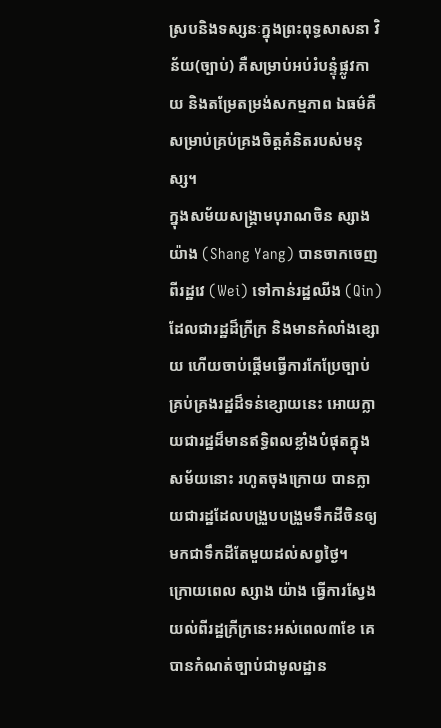ស្របនិងទស្សនៈក្នុងព្រះពុទ្ធសាសនា វិន័យ(ច្បាប់) គឺសម្រាប់អប់រំបន្ទុំផ្លូវកាយ និងតម្រែតម្រង់សកម្មភាព ឯធម៌គឺសម្រាប់គ្រប់គ្រងចិត្តគំនិតរបស់មនុស្ស។
ក្នុងសម័យសង្គ្រាមបុរាណចិន ស្សាងយ៉ាង (Shang Yang) បានចាកចេញពីរដ្ឋវេ (Wei) ទៅកាន់រដ្ឋឈីង (Qin) ដែលជារដ្ឋដ៏ក្រីក្រ និងមានកំលាំងខ្សោយ ហើយចាប់ផ្តើមធ្វើការកែប្រែច្បាប់គ្រប់គ្រងរដ្ឋដ៏ទន់ខ្សោយនេះ អោយក្លាយជារដ្ឋដ៏មានឥទ្ធិពលខ្លាំងបំផុតក្នុងសម័យនោះ រហូតចុងក្រោយ បានក្លាយជារដ្ឋដែលបង្រួបបង្រួមទឹកដីចិនឲ្យមកជាទឹកដីតែមួយដល់សព្វថ្ងៃ។
ក្រោយពេល ស្សាង យ៉ាង ធ្វើការស្វែងយល់ពីរដ្ឋក្រីក្រនេះអស់ពេល៣ខែ គេបានកំណត់ច្បាប់ជាមូលដ្ឋាន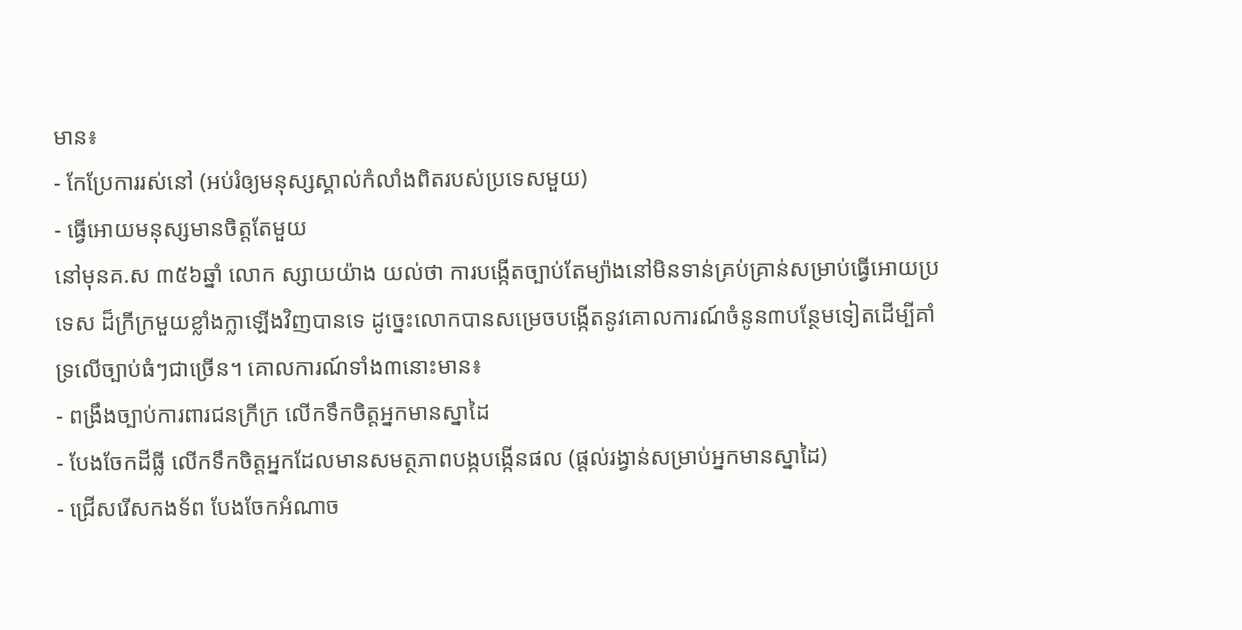មាន៖
- កែប្រែការរស់នៅ (អប់រំឲ្យមនុស្សស្គាល់កំលាំងពិតរបស់ប្រទេសមួយ)
- ធ្វើអោយមនុស្សមានចិត្តតែមួយ
នៅមុនគ.ស ៣៥៦ឆ្នាំ លោក ស្សាយយ៉ាង យល់ថា ការបង្កើតច្បាប់តែម្យ៉ាងនៅមិនទាន់គ្រប់គ្រាន់សម្រាប់ធ្វើអោយប្រទេស ដ៏ក្រីក្រមួយខ្លាំងក្លាឡើងវិញបានទេ ដូច្នេះលោកបានសម្រេចបង្កើតនូវគោលការណ៍ចំនូន៣បន្ថែមទៀតដើម្បីគាំ ទ្រលើច្បាប់ធំៗជាច្រើន។ គោលការណ៍ទាំង៣នោះមាន៖
- ពង្រឹងច្បាប់ការពារជនក្រីក្រ លើកទឹកចិត្តអ្នកមានស្នាដៃ
- បែងចែកដីធ្លី លើកទឹកចិត្តអ្នកដែលមានសមត្ថភាពបង្កបង្កើនផល (ផ្តល់រង្វាន់សម្រាប់អ្នកមានស្នាដៃ)
- ជ្រើសរើសកងទ័ព បែងចែកអំណាច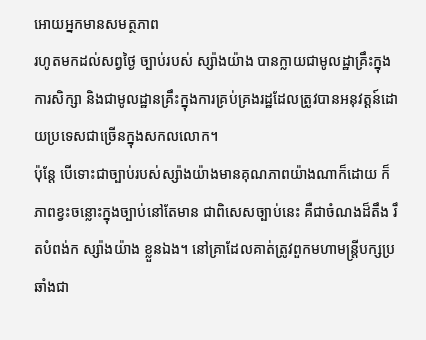អោយអ្នកមានសមត្ថភាព
រហូតមកដល់សព្វថ្ងៃ ច្បាប់របស់ ស្ស៉ាងយ៉ាង បានក្លាយជាមូលដ្ឋាគ្រឹះក្នុងការសិក្សា និងជាមូលដ្ឋានគ្រឹះក្នុងការគ្រប់គ្រងរដ្ឋដែលត្រូវបានអនុវត្តន៍ដោយប្រទេសជាច្រើនក្នុងសកលលោក។
ប៉ុន្តែ បើទោះជាច្បាប់របស់ស្ស៉ាងយ៉ាងមានគុណភាពយ៉ាងណាក៏ដោយ ក៏ភាពខ្វះចន្លោះក្នុងច្បាប់នៅតែមាន ជាពិសេសច្បាប់នេះ គឺជាចំណងដ៏តឹង រឹតបំពង់ក ស្ស៉ាងយ៉ាង ខ្លួនឯង។ នៅគ្រាដែលគាត់ត្រូវពួកមហាមន្ត្រីបក្សប្រឆាំងជា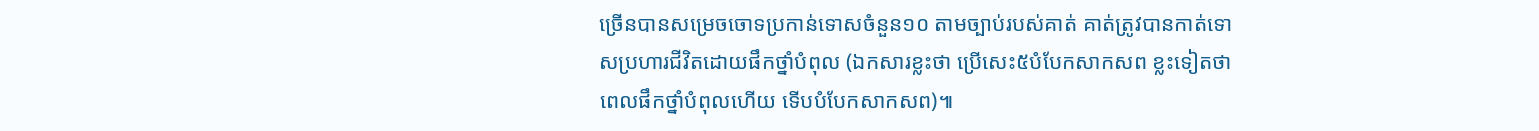ច្រើនបានសម្រេចចោទប្រកាន់ទោសចំនួន១០ តាមច្បាប់របស់គាត់ គាត់ត្រូវបានកាត់ទោសប្រហារជីវិតដោយផឹកថ្នាំបំពុល (ឯកសារខ្លះថា ប្រើសេះ៥បំបែកសាកសព ខ្លះទៀតថា ពេលផឹកថ្នាំបំពុលហើយ ទើបបំបែកសាកសព)៕